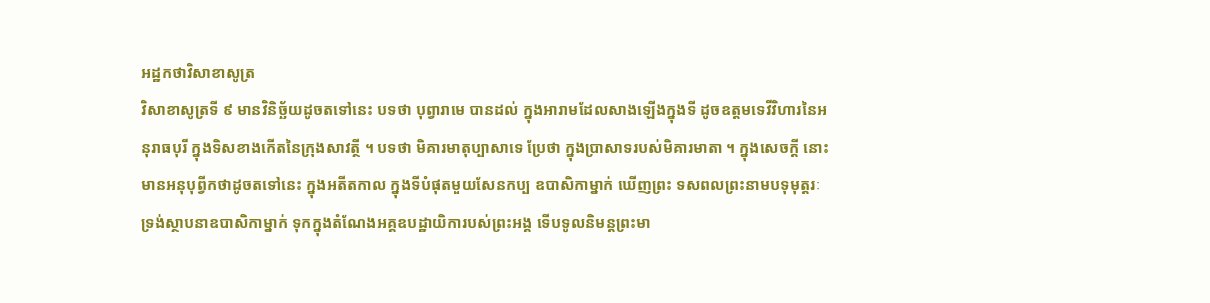អដ្ឋកថាវិសាខាសូត្រ
វិសាខាសូត្រទី ៩ មានវិនិច្ឆ័យដូចតទៅនេះ បទថា បុព្វារាមេ បានដល់ ក្នុងអារាមដែលសាងឡើងក្នុងទី ដូចឧត្តមទេវីវិហារនៃអនុរាធបុរី ក្នុងទិសខាងកើតនៃក្រុងសាវត្ថី ។ បទថា មិគារមាតុប្បាសាទេ ប្រែថា ក្នុងប្រាសាទរបស់មិគារមាតា ។ ក្នុងសេចក្តី នោះ មានអនុបុព្វីកថាដូចតទៅនេះ ក្នុងអតីតកាល ក្នុងទីបំផុតមួយសែនកប្ប ឧបាសិកាម្នាក់ ឃើញព្រះ ទសពលព្រះនាមបទុមុត្តរៈ ទ្រង់ស្ថាបនាឧបាសិកាម្នាក់ ទុកក្នុងតំណែងអគ្គឧបដ្ឋាយិការបស់ព្រះអង្គ ទើបទូលនិមន្តព្រះមា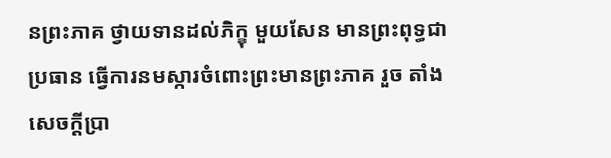នព្រះភាគ ថ្វាយទានដល់ភិក្ខុ មួយសែន មានព្រះពុទ្ធជាប្រធាន ធ្វើការនមស្ការចំពោះព្រះមានព្រះភាគ រួច តាំងសេចក្តីប្រា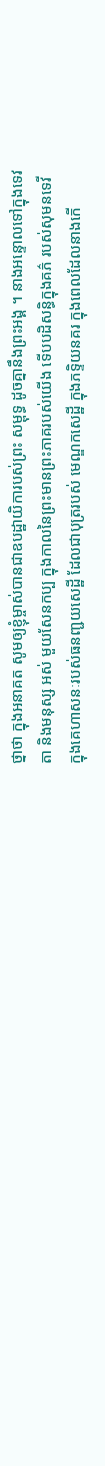ថ្នាថា ក្នុងអនាគត សូមឲ្យខ្ញុំម្ចាស់បានជាឧបដ្ឋាយិការបស់ព្រះ សម្ពុទ្ធ ដូចគ្នានឹងព្រះអង្គ ។ នាងអន្ទោលទៅក្នុងទេវតា និងមនុស្ស អស់ មួយសែនកប្ប ក្នុងកាលនៃព្រះមានព្រះភាគរបស់យើង ទើបបដិសន្ធិក្នុងគភ៌ របស់សុមនទេវី ក្នុងគេហាសនៈរបស់ធនញ្ជយសេដ្ឋី ដែលជាបុត្ររបស់ មេណ្ឌកសេដ្ឋី ក្នុងភទ្ទិយនគរ ក្នុងពេលដែលនាងកើ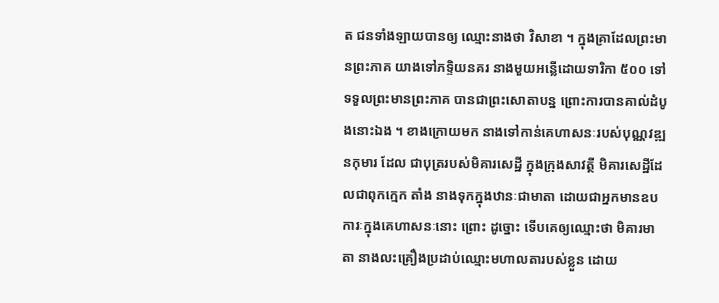ត ជនទាំងឡាយបានឲ្យ ឈ្មោះនាងថា វិសាខា ។ ក្នុងគ្រាដែលព្រះមានព្រះភាគ យាងទៅភទ្ទិយនគរ នាងមួយអន្លើដោយទារិកា ៥០០ ទៅទទួលព្រះមានព្រះភាគ បានជាព្រះសោតាបន្ន ព្រោះការបានគាល់ដំបូងនោះឯង ។ ខាងក្រោយមក នាងទៅកាន់គេហាសនៈរបស់បុណ្ណវឌ្ឍនកុមារ ដែល ជាបុត្ររបស់មិគារសេដ្ឋី ក្នុងក្រុងសាវត្ថី មិគារសេដ្ឋីដែលជាពុកក្មេក តាំង នាងទុកក្នុងឋានៈជាមាតា ដោយជាអ្នកមានឧបការៈក្នុងគេហាសនៈនោះ ព្រោះ ដូច្នោះ ទើបគេឲ្យឈ្មោះថា មិគារមាតា នាងលះគ្រឿងប្រដាប់ឈ្មោះមហាលតារបស់ខ្លួន ដោយ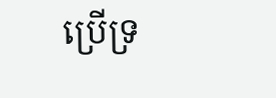ប្រើទ្រ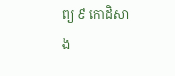ព្យ ៩ កោដិសាង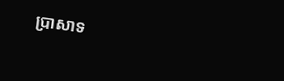ប្រាសាទ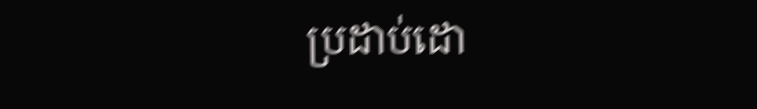ប្រដាប់ដោ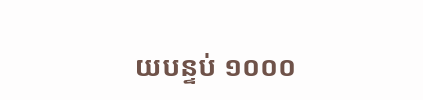យបន្ទប់ ១០០០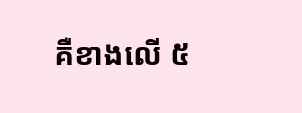គឺខាងលើ ៥